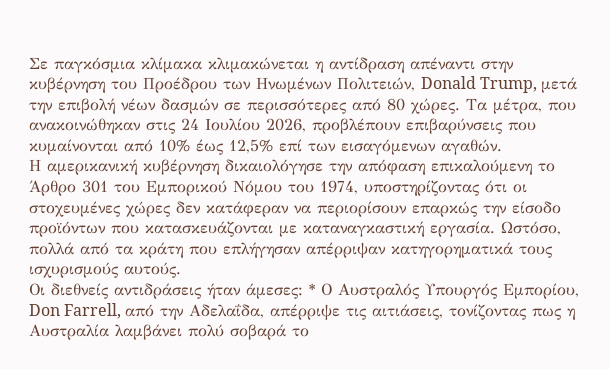Σε παγκόσμια κλίμακα κλιμακώνεται η αντίδραση απέναντι στην κυβέρνηση του Προέδρου των Ηνωμένων Πολιτειών, Donald Trump, μετά την επιβολή νέων δασμών σε περισσότερες από 80 χώρες. Τα μέτρα, που ανακοινώθηκαν στις 24 Ιουλίου 2026, προβλέπουν επιβαρύνσεις που κυμαίνονται από 10% έως 12,5% επί των εισαγόμενων αγαθών.
Η αμερικανική κυβέρνηση δικαιολόγησε την απόφαση επικαλούμενη το Άρθρο 301 του Εμπορικού Νόμου του 1974, υποστηρίζοντας ότι οι στοχευμένες χώρες δεν κατάφεραν να περιορίσουν επαρκώς την είσοδο προϊόντων που κατασκευάζονται με καταναγκαστική εργασία. Ωστόσο, πολλά από τα κράτη που επλήγησαν απέρριψαν κατηγορηματικά τους ισχυρισμούς αυτούς.
Οι διεθνείς αντιδράσεις ήταν άμεσες: * Ο Αυστραλός Υπουργός Εμπορίου, Don Farrell, από την Αδελαΐδα, απέρριψε τις αιτιάσεις, τονίζοντας πως η Αυστραλία λαμβάνει πολύ σοβαρά το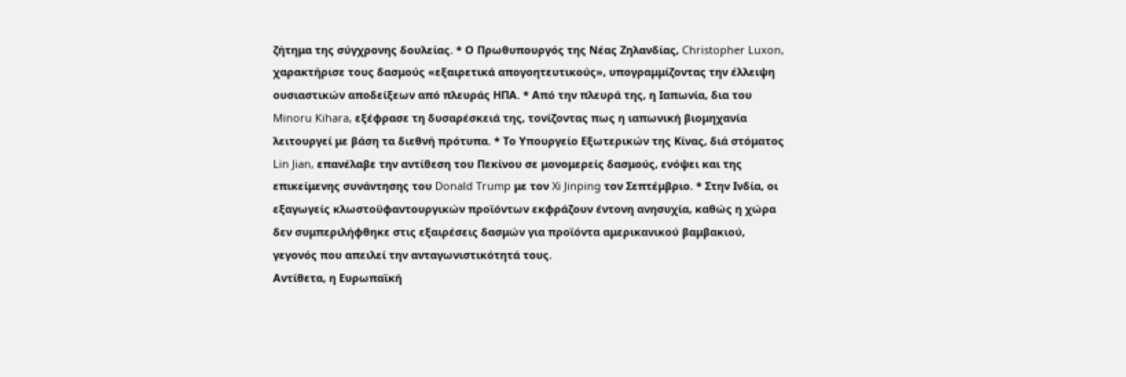ζήτημα της σύγχρονης δουλείας. * Ο Πρωθυπουργός της Νέας Ζηλανδίας, Christopher Luxon, χαρακτήρισε τους δασμούς «εξαιρετικά απογοητευτικούς», υπογραμμίζοντας την έλλειψη ουσιαστικών αποδείξεων από πλευράς ΗΠΑ. * Από την πλευρά της, η Ιαπωνία, δια του Minoru Kihara, εξέφρασε τη δυσαρέσκειά της, τονίζοντας πως η ιαπωνική βιομηχανία λειτουργεί με βάση τα διεθνή πρότυπα. * Το Υπουργείο Εξωτερικών της Κίνας, διά στόματος Lin Jian, επανέλαβε την αντίθεση του Πεκίνου σε μονομερείς δασμούς, ενόψει και της επικείμενης συνάντησης του Donald Trump με τον Xi Jinping τον Σεπτέμβριο. * Στην Ινδία, οι εξαγωγείς κλωστοϋφαντουργικών προϊόντων εκφράζουν έντονη ανησυχία, καθώς η χώρα δεν συμπεριλήφθηκε στις εξαιρέσεις δασμών για προϊόντα αμερικανικού βαμβακιού, γεγονός που απειλεί την ανταγωνιστικότητά τους.
Αντίθετα, η Ευρωπαϊκή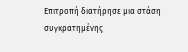Επιτροπή διατήρησε μια στάση συγκρατημένης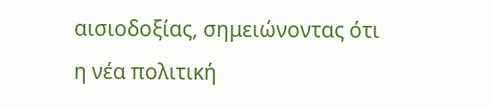αισιοδοξίας, σημειώνοντας ότι η νέα πολιτική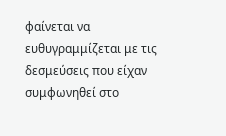φαίνεται να ευθυγραμμίζεται με τις δεσμεύσεις που είχαν συμφωνηθεί στο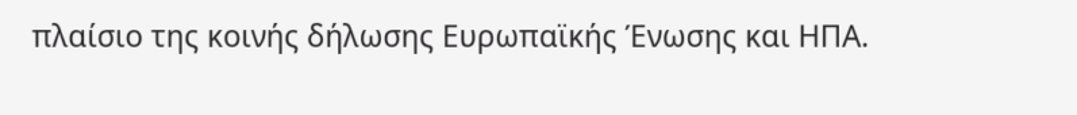πλαίσιο της κοινής δήλωσης Ευρωπαϊκής Ένωσης και ΗΠΑ.